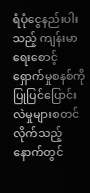ရံပုံငွေနည်းပါးသည့် ကျန်းမာရေးစောင့်ရှောက်မှုစနစ်ကို ပြုပြင်ပြောင်းလဲမှုများစတင်လိုက်သည့် နောက်တွင်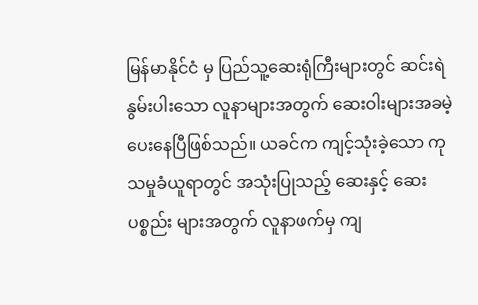မြန်မာနိုင်ငံ မှ ပြည်သူ့ဆေးရုံကြီးများတွင် ဆင်းရဲနွမ်းပါးသော လူနာများအတွက် ဆေးဝါးများအခမဲ့ ပေးနေပြီဖြစ်သည်။ ယခင်က ကျင့်သုံးခဲ့သော ကုသမှုခံယူရာတွင် အသုံးပြုသည့် ဆေးနှင့် ဆေးပစ္စည်း များအတွက် လူနာဖက်မှ ကျ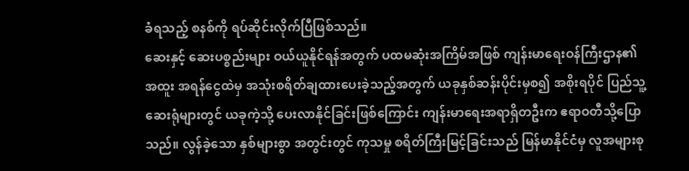ခံရသည့် စနစ်ကို ရပ်ဆိုင်းလိုက်ပြီဖြစ်သည်။
ဆေးနှင့် ဆေးပစ္စည်းများ ဝယ်ယူနိုင်ရန်အတွက် ပထမဆုံးအကြိမ်အဖြစ် ကျန်းမာရေးဝန်ကြီးဌာန၏ အထူး အရန်ငွေထဲမှ အသုံးစရိတ်ချထားပေးခဲ့သည့်အတွက် ယခုနှစ်ဆန်းပိုင်းမှစ၍ အစိုးရပိုင် ပြည်သူ့ဆေးရုံများတွင် ယခုကဲ့သို့ ပေးလာနိုင်ခြင်းဖြစ်ကြောင်း ကျန်းမာရေးအရာရှိတဦးက ဧရာဝတီသို့ပြောသည်။ လွန်ခဲ့သော နှစ်များစွာ အတွင်းတွင် ကုသမှု စရိတ်ကြီးမြင့်ခြင်းသည် မြန်မာနိုင်ငံမှ လူအများစု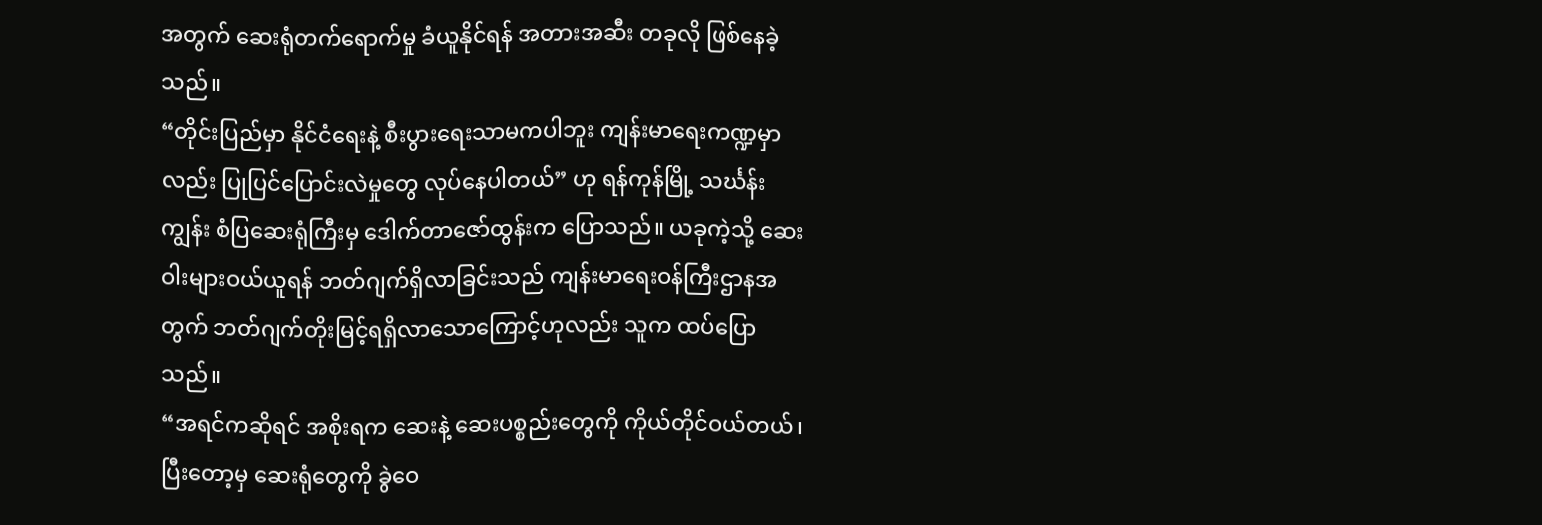အတွက် ဆေးရုံတက်ရောက်မှု ခံယူနိုင်ရန် အတားအဆီး တခုလို ဖြစ်နေခဲ့သည်။
“တိုင်းပြည်မှာ နိုင်ငံရေးနဲ့ စီးပွားရေးသာမကပါဘူး ကျန်းမာရေးကဏ္ဍမှာလည်း ပြုပြင်ပြောင်းလဲမှုတွေ လုပ်နေပါတယ်” ဟု ရန်ကုန်မြို့ သင်္ဃန်းကျွန်း စံပြဆေးရုံကြီးမှ ဒေါက်တာဇော်ထွန်းက ပြောသည်။ ယခုကဲ့သို့ ဆေးဝါးများဝယ်ယူရန် ဘတ်ဂျက်ရှိလာခြင်းသည် ကျန်းမာရေးဝန်ကြီးဌာနအတွက် ဘတ်ဂျက်တိုးမြင့်ရရှိလာသောကြောင့်ဟုလည်း သူက ထပ်ပြောသည်။
“အရင်ကဆိုရင် အစိုးရက ဆေးနဲ့ ဆေးပစ္စည်းတွေကို ကိုယ်တိုင်ဝယ်တယ်၊ ပြီးတော့မှ ဆေးရုံတွေကို ခွဲဝေ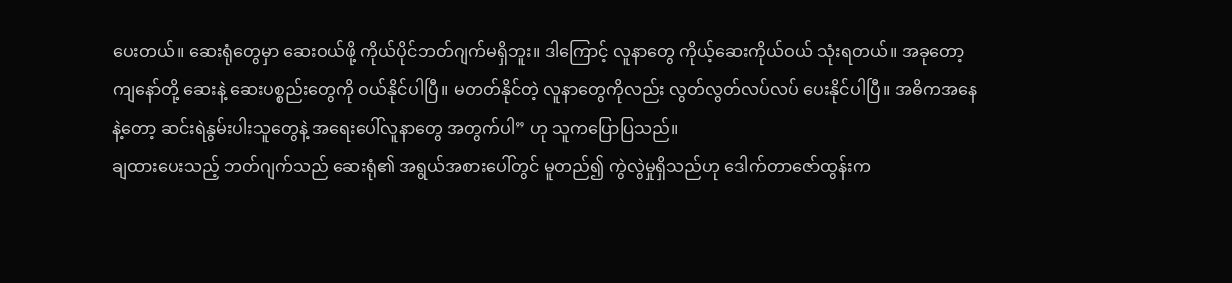ပေးတယ်။ ဆေးရုံတွေမှာ ဆေးဝယ်ဖို့ ကိုယ်ပိုင်ဘတ်ဂျက်မရှိဘူး။ ဒါကြောင့် လူနာတွေ ကိုယ့်ဆေးကိုယ်ဝယ် သုံးရတယ်။ အခုတော့ ကျနော်တို့ ဆေးနဲ့ ဆေးပစ္စည်းတွေကို ဝယ်နိုင်ပါပြီ။ မတတ်နိုင်တဲ့ လူနာတွေကိုလည်း လွတ်လွတ်လပ်လပ် ပေးနိုင်ပါပြီ။ အဓိကအနေ နဲ့တော့ ဆင်းရဲနွမ်းပါးသူတွေနဲ့ အရေးပေါ်လူနာတွေ အတွက်ပါ” ဟု သူကပြောပြသည်။
ချထားပေးသည့် ဘတ်ဂျက်သည် ဆေးရုံ၏ အရွယ်အစားပေါ်တွင် မူတည်၍ ကွဲလွဲမှုရှိသည်ဟု ဒေါက်တာဇော်ထွန်းက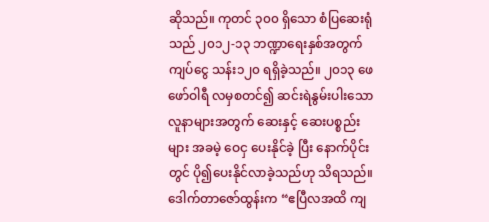ဆိုသည်။ ကုတင် ၃၀၀ ရှိသော စံပြဆေးရုံသည် ၂၀၁၂-၁၃ ဘဏ္ဍာရေးနှစ်အတွက် ကျပ်ငွေ သန်း၁၂၀ ရရှိခဲ့သည်။ ၂၀၁၃ ဖေဖော်ဝါရီ လမှစတင်၍ ဆင်းရဲနွမ်းပါးသော လူနာများအတွက် ဆေးနှင့် ဆေးပစ္စည်းများ အခမဲ့ ဝေငှ ပေးနိုင်ခဲ့ ပြီး နောက်ပိုင်းတွင် ပို၍ပေးနိုင်လာခဲ့သည်ဟု သိရသည်။
ဒေါက်တာဇော်ထွန်းက “ဧပြီလအထိ ကျ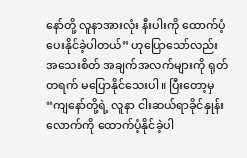နော်တို့ လူနာအားလုံး နီးပါးကို ထောက်ပံ့ပေးနိုင်ခဲ့ပါတယ်” ဟုပြောသော်လည်း အသေးစိတ် အချက်အလက်များကို ရုတ်တရက် မပြောနိုင်သေးပါ။ ပြီးတော့မှ “ကျနော်တို့ရဲ့ လူနာ ငါးဆယ်ရာခိုင်နှုန်း လောက်ကို ထောက်ပံ့နိုင်ခဲ့ပါ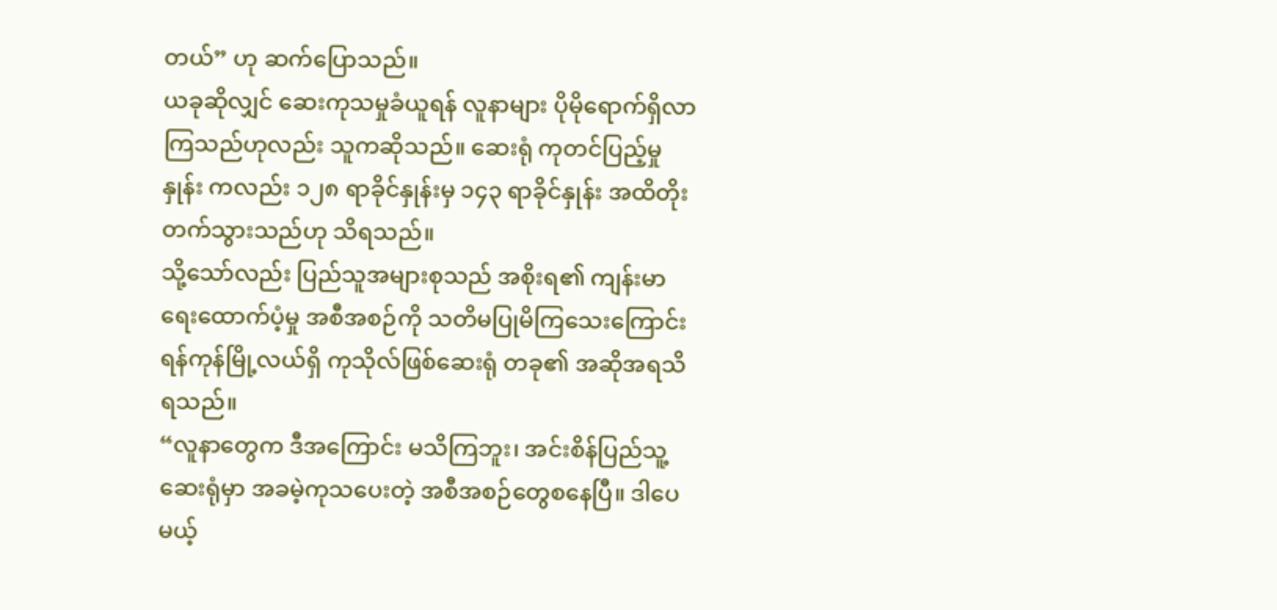တယ်” ဟု ဆက်ပြောသည်။
ယခုဆိုလျှင် ဆေးကုသမှုခံယူရန် လူနာများ ပိုမိုရောက်ရှိလာကြသည်ဟုလည်း သူကဆိုသည်။ ဆေးရုံ ကုတင်ပြည့်မှုနှုန်း ကလည်း ၁၂၈ ရာခိုင်နှုန်းမှ ၁၄၃ ရာခိုင်နှုန်း အထိတိုးတက်သွားသည်ဟု သိရသည်။
သို့သော်လည်း ပြည်သူအများစုသည် အစိုးရ၏ ကျန်းမာရေးထောက်ပံ့မှု အစီအစဉ်ကို သတိမပြုမိကြသေးကြောင်း ရန်ကုန်မြို့လယ်ရှိ ကုသိုလ်ဖြစ်ဆေးရုံ တခု၏ အဆိုအရသိရသည်။
“လူနာတွေက ဒီအကြောင်း မသိကြဘူး၊ အင်းစိန်ပြည်သူ့ဆေးရုံမှာ အခမဲ့ကုသပေးတဲ့ အစီအစဉ်တွေစနေပြီ။ ဒါပေမယ့်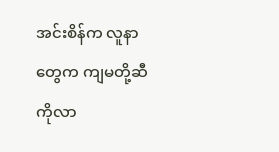အင်းစိန်က လူနာတွေက ကျမတို့ဆီကိုလာ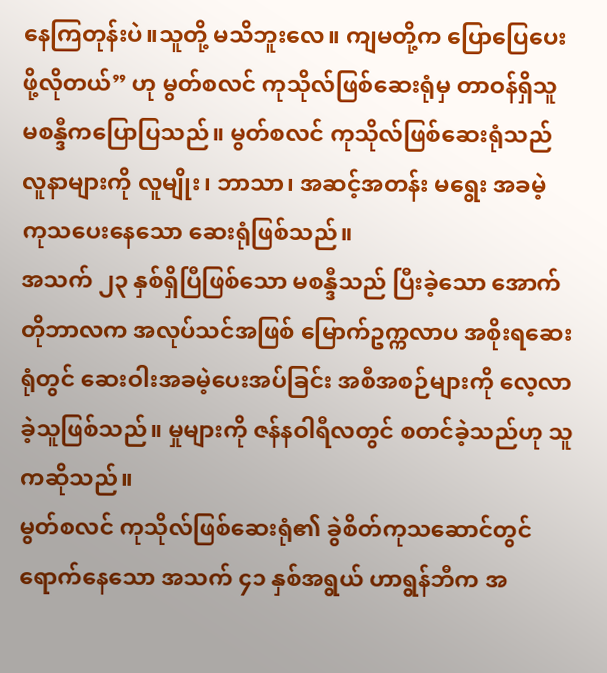နေကြတုန်းပဲ။သူတို့ မသိဘူးလေ။ ကျမတို့က ပြောပြေပေးဖို့လိုတယ်” ဟု မွတ်စလင် ကုသိုလ်ဖြစ်ဆေးရုံမှ တာဝန်ရှိသူ မစန္ဒီကပြောပြသည်။ မွတ်စလင် ကုသိုလ်ဖြစ်ဆေးရုံသည် လူနာများကို လူမျိုး၊ ဘာသာ၊ အဆင့်အတန်း မရွေး အခမဲ့ ကုသပေးနေသော ဆေးရုံဖြစ်သည်။
အသက် ၂၃ နှစ်ရှိပြီဖြစ်သော မစန္ဒီသည် ပြီးခဲ့သော အောက်တိုဘာလက အလုပ်သင်အဖြစ် မြောက်ဥက္ကလာပ အစိုးရဆေးရုံတွင် ဆေးဝါးအခမဲ့ပေးအပ်ခြင်း အစီအစဉ်များကို လေ့လာခဲ့သူဖြစ်သည်။ မှုများကို ဇန်နဝါရီလတွင် စတင်ခဲ့သည်ဟု သူကဆိုသည်။
မွတ်စလင် ကုသိုလ်ဖြစ်ဆေးရုံ၏ ခွဲစိတ်ကုသဆောင်တွင် ရောက်နေသော အသက် ၄၁ နှစ်အရွယ် ဟာရွန်ဘီက အ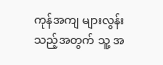ကုန်အကျ များလွန်းသည့်အတွက် သူ့ အ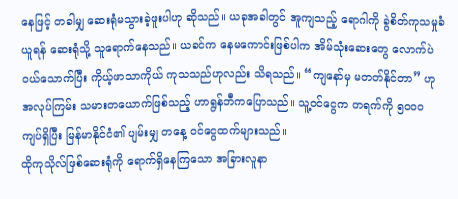နေဖြင့် တခါမျှ ဆေးရုံမသွားခဲ့ဖူးပါဟု ဆိုသည်။ ယခုအခါတွင် အူကျသည့် ရောဂါကို ခွဲစိတ်ကုသမှုခံယူရန် ဆေးရုံသို့ သူရောက်နေသည်။ ယခင်က နေမကောင်းဖြစ်ပါက အိမ်သုံးဆေးတွေ လောက်ပဲ ဝယ်သောက်ပြီး ကိုယ့်ဖာသာကိုယ် ကုသသည်ဟုလည်း သိရသည်။ “ကျနော်မှ မတတ်နိုင်တာ” ဟု အလုပ်ကြမ်း သမားတယောက်ဖြစ်သည့် ဟာရွန်ဘီကပြောသည်။ သူ့ဝင်ငွေက တရက်ကို ၅၀၀၀ ကျပ်ရှိပြီး မြန်မာနိုင်ငံ၏ ပျမ်းမျှ တနေ့ ဝင်ငွေထက်များသည်။
ထိုကုသိုလ်ဖြစ်ဆေးရုံကို ရောက်ရှိနေကြသော အခြားလူနာ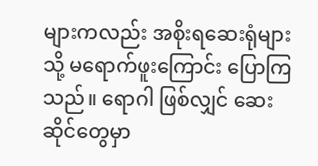များကလည်း အစိုးရဆေးရုံများသို့ မရောက်ဖူးကြောင်း ပြောကြသည်။ ရောဂါ ဖြစ်လျှင် ဆေးဆိုင်တွေမှာ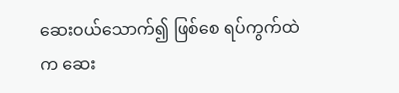ဆေးဝယ်သောက်၍ ဖြစ်စေ ရပ်ကွက်ထဲက ဆေး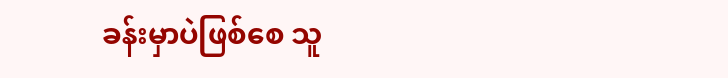ခန်းမှာပဲဖြစ်စေ သူ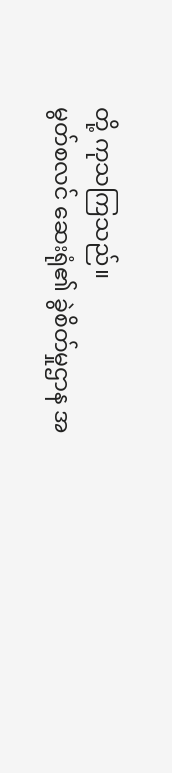တို့ ကုသကြသည်။
မွတ်စလင် ဆေးရုံ၏ ခွဲစိတ်မှုဌာန အ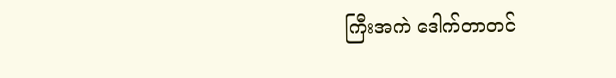ကြီးအကဲ ဒေါက်တာတင်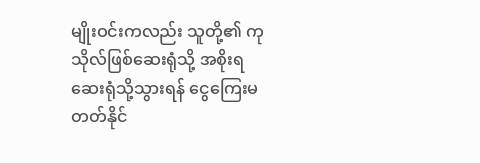မျိုးဝင်းကလည်း သူတို့၏ ကုသိုလ်ဖြစ်ဆေးရုံသို့ အစိုးရဆေးရုံသို့သွားရန် ငွေကြေးမတတ်နိုင်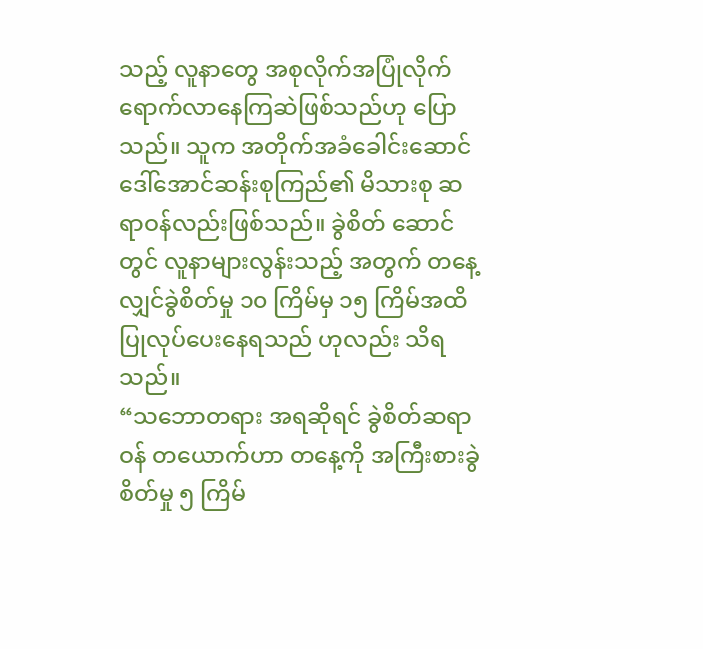သည့် လူနာတွေ အစုလိုက်အပြုံလိုက် ရောက်လာနေကြဆဲဖြစ်သည်ဟု ပြောသည်။ သူက အတိုက်အခံခေါင်းဆောင် ဒေါ်အောင်ဆန်းစုကြည်၏ မိသားစု ဆရာဝန်လည်းဖြစ်သည်။ ခွဲစိတ် ဆောင်တွင် လူနာများလွန်းသည့် အတွက် တနေ့လျှင်ခွဲစိတ်မှု ၁၀ ကြိမ်မှ ၁၅ ကြိမ်အထိပြုလုပ်ပေးနေရသည် ဟုလည်း သိရသည်။
“သဘောတရား အရဆိုရင် ခွဲစိတ်ဆရာဝန် တယောက်ဟာ တနေ့ကို အကြီးစားခွဲစိတ်မှု ၅ ကြိမ်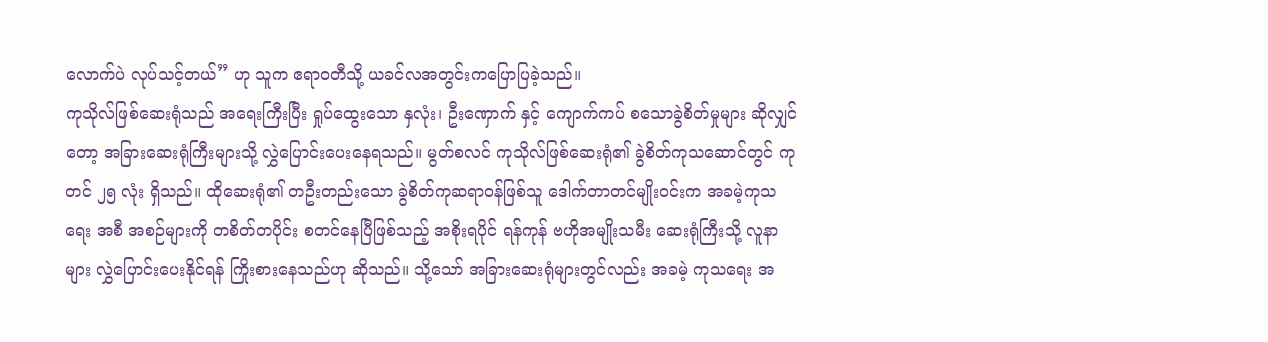လောက်ပဲ လုပ်သင့်တယ်” ဟု သူက ဧရာဝတီသို့ ယခင်လအတွင်းကပြောပြခဲ့သည်။
ကုသိုလ်ဖြစ်ဆေးရုံသည် အရေးကြီးပြီး ရှုပ်ထွေးသော နှလုံး၊ ဦးဏှောက် နှင့် ကျောက်ကပ် စသောခွဲစိတ်မှုများ ဆိုလျှင်တော့ အခြားဆေးရုံကြီးများသို့ လွှဲပြောင်းပေးနေရသည်။ မွတ်စလင် ကုသိုလ်ဖြစ်ဆေးရုံ၏ ခွဲစိတ်ကုသဆောင်တွင် ကုတင် ၂၅ လုံး ရှိသည်။ ထိုဆေးရုံ၏ တဦးတည်းသော ခွဲစိတ်ကုဆရာဝန်ဖြစ်သူ ဒေါက်တာတင်မျိုးဝင်းက အခမဲ့ကုသရေး အစီ အစဉ်များကို တစိတ်တပိုင်း စတင်နေပြီဖြစ်သည့် အစိုးရပိုင် ရန်ကုန် ဗဟိုအမျိုးသမီး ဆေးရုံကြီးသို့ လူနာများ လွှဲပြောင်းပေးနိုင်ရန် ကြိုးစားနေသည်ဟု ဆိုသည်။ သို့သော် အခြားဆေးရုံများတွင်လည်း အခမဲ့ ကုသရေး အ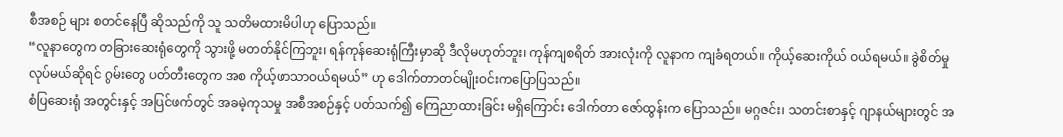စီအစဉ် များ စတင်နေပြီ ဆိုသည်ကို သူ သတိမထားမိပါဟု ပြောသည်။
“လူနာတွေက တခြားဆေးရုံတွေကို သွားဖို့ မတတ်နိုင်ကြဘူး၊ ရန်ကုန်ဆေးရုံကြီးမှာဆို ဒီလိုမဟုတ်ဘူး၊ ကုန်ကျစရိတ် အားလုံးကို လူနာက ကျခံရတယ်။ ကိုယ့်ဆေးကိုယ် ဝယ်ရမယ်။ ခွဲစိတ်မှုလုပ်မယ်ဆိုရင် ဂွမ်းတွေ ပတ်တီးတွေက အစ ကိုယ့်ဖာသာဝယ်ရမယ်” ဟု ဒေါက်တာတင်မျိုးဝင်းကပြောပြသည်။
စံပြဆေးရုံ အတွင်းနှင့် အပြင်ဖက်တွင် အခမဲ့ကုသမှု အစီအစဉ်နှင့် ပတ်သက်၍ ကြေညာထားခြင်း မရှိကြောင်း ဒေါက်တာ ဇော်ထွန်းက ပြောသည်။ မဂ္ဂဇင်း၊ သတင်းစာနှင့် ဂျာနယ်များတွင် အ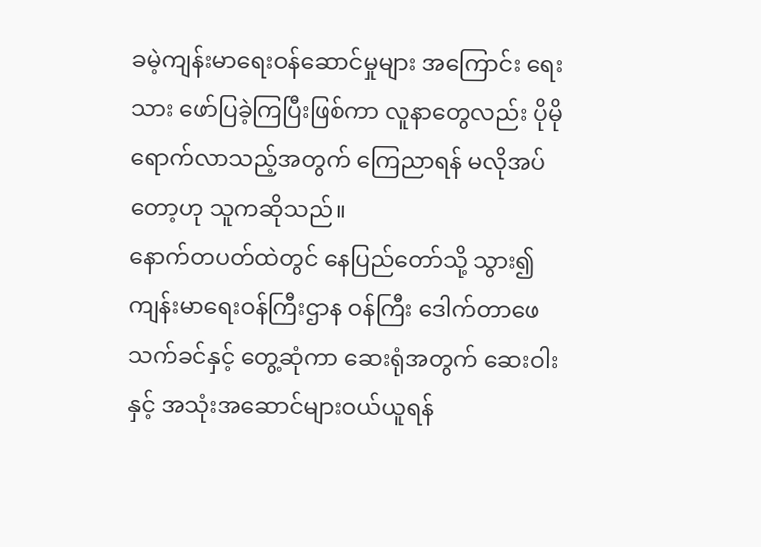ခမဲ့ကျန်းမာရေးဝန်ဆောင်မှုများ အကြောင်း ရေးသား ဖော်ပြခဲ့ကြပြီးဖြစ်ကာ လူနာတွေလည်း ပိုမိုရောက်လာသည့်အတွက် ကြေညာရန် မလိုအပ်တော့ဟု သူကဆိုသည်။
နောက်တပတ်ထဲတွင် နေပြည်တော်သို့ သွား၍ ကျန်းမာရေးဝန်ကြီးဌာန ဝန်ကြီး ဒေါက်တာဖေသက်ခင်နှင့် တွေ့ဆုံကာ ဆေးရုံအတွက် ဆေးဝါးနှင့် အသုံးအဆောင်များဝယ်ယူရန်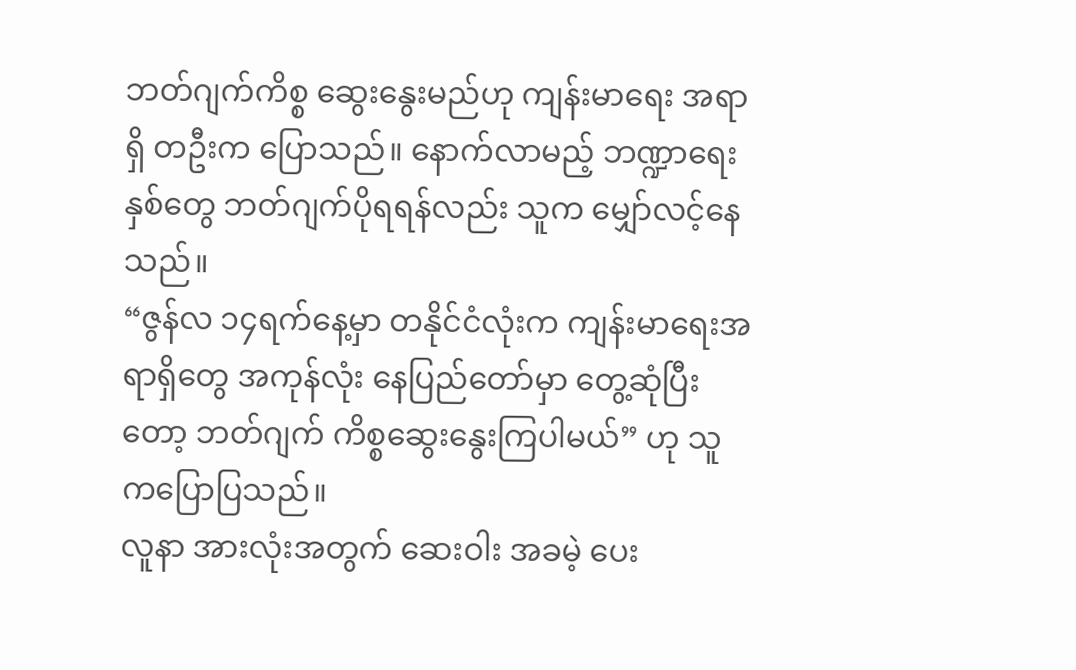ဘတ်ဂျက်ကိစ္စ ဆွေးနွေးမည်ဟု ကျန်းမာရေး အရာရှိ တဦးက ပြောသည်။ နောက်လာမည့် ဘဏ္ဍာရေး နှစ်တွေ ဘတ်ဂျက်ပိုရရန်လည်း သူက မျှော်လင့်နေသည်။
“ဇွန်လ ၁၄ရက်နေ့မှာ တနိုင်ငံလုံးက ကျန်းမာရေးအရာရှိတွေ အကုန်လုံး နေပြည်တော်မှာ တွေ့ဆုံပြီးတော့ ဘတ်ဂျက် ကိစ္စဆွေးနွေးကြပါမယ်” ဟု သူကပြောပြသည်။
လူနာ အားလုံးအတွက် ဆေးဝါး အခမဲ့ ပေး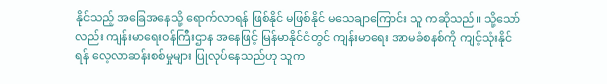နိုင်သည့် အခြေအနေသို့ ရောက်လာရန် ဖြစ်နိုင် မဖြစ်နိုင် မသေချာကြောင်း သူ ကဆိုသည်။ သို့သော်လည်း ကျန်းမာရေးဝန်ကြီးဌာန အနေဖြင့် မြန်မာနိုင်ငံတွင် ကျန်းမာရေး အာမခံစနစ်ကို ကျင့်သုံးနိုင် ရန် လေ့လာဆန်းစစ်မှုများ ပြုလုပ်နေသည်ဟု သူက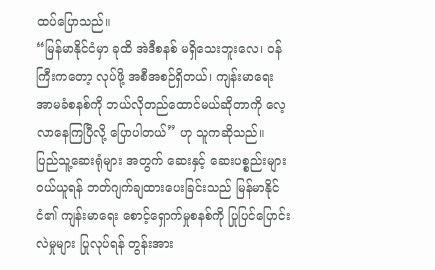ထပ်ပြောသည်။
“မြန်မာနိုင်ငံမှာ ခုထိ အဲဒီစနစ် မရှိသေးဘူးလေ၊ ဝန်ကြီးကတော့ လုပ်ဖို့ အစီအစဉ်ရှိတယ်၊ ကျန်းမာရေးအာမခံစနစ်ကို ဘယ်လိုတည်ထောင်မယ်ဆိုတာကို လေ့လာနေကြပြီလို့ ပြောပါတယ်” ဟု သူကဆိုသည်။
ပြည်သူ့ဆေးရုံများ အတွက် ဆေးနှင့် ဆေးပစ္စည်းများဝယ်ယူရန် ဘတ်ဂျက်ချထားပေးခြင်းသည် မြန်မာနိုင်ငံ၏ ကျန်းမာရေး စောင့်ရှောက်မှုစနစ်ကို ပြုပြင်ပြောင်းလဲမှုများ ပြုလုပ်ရန် တွန်းအား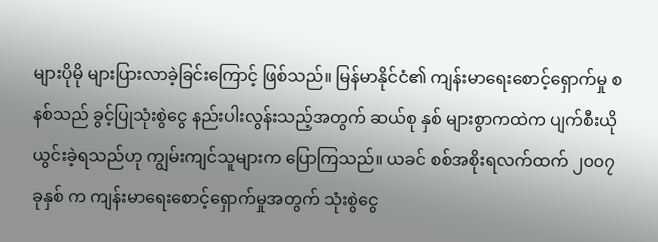များပိုမို များပြားလာခဲ့ခြင်းကြောင့် ဖြစ်သည်။ မြန်မာနိုင်ငံ၏ ကျန်းမာရေးစောင့်ရှောက်မှု စနစ်သည် ခွင့်ပြုသုံးစွဲငွေ နည်းပါးလွန်းသည့်အတွက် ဆယ်စု နှစ် များစွာကထဲက ပျက်စီးယိုယွင်းခဲ့ရသည်ဟု ကျွမ်းကျင်သူများက ပြောကြသည်။ ယခင် စစ်အစိုးရလက်ထက် ၂၀၀၇ ခုနှစ် က ကျန်းမာရေးစောင့်ရှောက်မှုအတွက် သုံးစွဲငွေ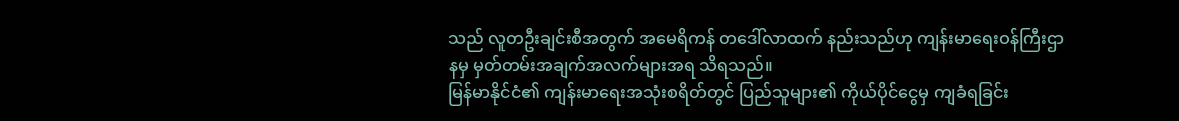သည် လူတဦးချင်းစီအတွက် အမေရိကန် တဒေါ်လာထက် နည်းသည်ဟု ကျန်းမာရေးဝန်ကြီးဌာနမှ မှတ်တမ်းအချက်အလက်များအရ သိရသည်။
မြန်မာနိုင်ငံ၏ ကျန်းမာရေးအသုံးစရိတ်တွင် ပြည်သူများ၏ ကိုယ်ပိုင်ငွေမှ ကျခံရခြင်း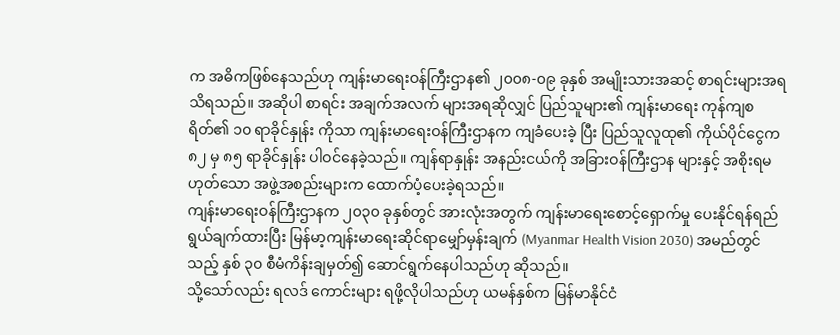က အဓိကဖြစ်နေသည်ဟု ကျန်းမာရေးဝန်ကြီးဌာန၏ ၂၀၀၈-၀၉ ခုနှစ် အမျိုးသားအဆင့် စာရင်းများအရ သိရသည်။ အဆိုပါ စာရင်း အချက်အလက် များအရဆိုလျှင် ပြည်သူများ၏ ကျန်းမာရေး ကုန်ကျစရိတ်၏ ၁၀ ရာခိုင်နှုန်း ကိုသာ ကျန်းမာရေးဝန်ကြီးဌာနက ကျခံပေးခဲ့ ပြီး ပြည်သူလူထု၏ ကိုယ်ပိုင်ငွေက ၈၂ မှ ၈၅ ရာခိုင်နှုန်း ပါဝင်နေခဲ့သည်။ ကျန်ရာနှုန်း အနည်းငယ်ကို အခြားဝန်ကြီးဌာန များနှင့် အစိုးရမဟုတ်သော အဖွဲ့အစည်းများက ထောက်ပံ့ပေးခဲ့ရသည်။
ကျန်းမာရေးဝန်ကြီးဌာနက ၂၀၃၀ ခုနှစ်တွင် အားလုံးအတွက် ကျန်းမာရေးစောင့်ရှောက်မှု ပေးနိုင်ရန်ရည်ရွယ်ချက်ထားပြီး မြန်မာ့ကျန်းမာရေးဆိုင်ရာမျှော်မှန်းချက် (Myanmar Health Vision 2030) အမည်တွင်သည့် နှစ် ၃၀ စီမံကိန်းချမှတ်၍ ဆောင်ရွက်နေပါသည်ဟု ဆိုသည်။
သို့သော်လည်း ရလဒ် ကောင်းများ ရဖို့လိုပါသည်ဟု ယမန်နှစ်က မြန်မာနိုင်ငံ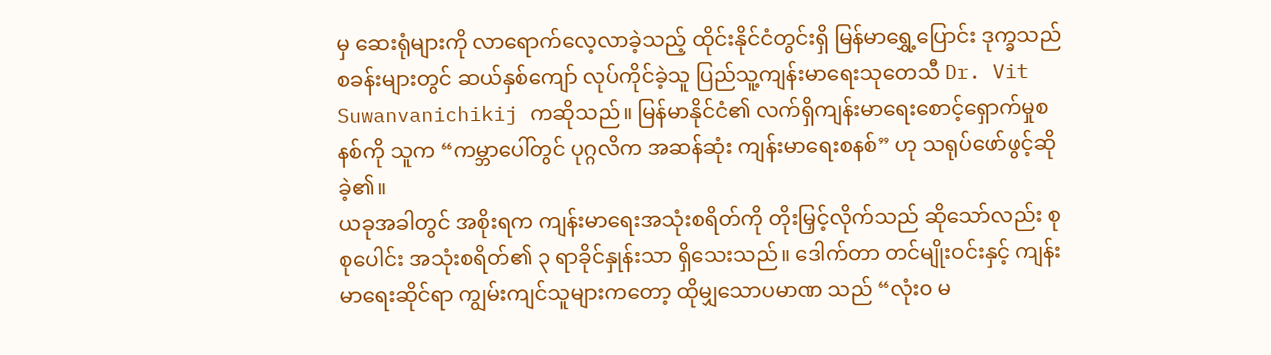မှ ဆေးရုံများကို လာရောက်လေ့လာခဲ့သည့် ထိုင်းနိုင်ငံတွင်းရှိ မြန်မာရွှေ့ပြောင်း ဒုက္ခသည်စခန်းများတွင် ဆယ်နှစ်ကျော် လုပ်ကိုင်ခဲ့သူ ပြည်သူ့ကျန်းမာရေးသုတေသီ Dr. Vit Suwanvanichikij ကဆိုသည်။ မြန်မာနိုင်ငံ၏ လက်ရှိကျန်းမာရေးစောင့်ရှောက်မှုစနစ်ကို သူက “ကမ္ဘာပေါ်တွင် ပုဂ္ဂလိက အဆန်ဆုံး ကျန်းမာရေးစနစ်” ဟု သရုပ်ဖော်ဖွင့်ဆိုခဲ့၏။
ယခုအခါတွင် အစိုးရက ကျန်းမာရေးအသုံးစရိတ်ကို တိုးမြှင့်လိုက်သည် ဆိုသော်လည်း စုစုပေါင်း အသုံးစရိတ်၏ ၃ ရာခိုင်နှုန်းသာ ရှိသေးသည်။ ဒေါက်တာ တင်မျိုးဝင်းနှင့် ကျန်းမာရေးဆိုင်ရာ ကျွမ်းကျင်သူများကတော့ ထိုမျှသောပမာဏ သည် “လုံး၀ မ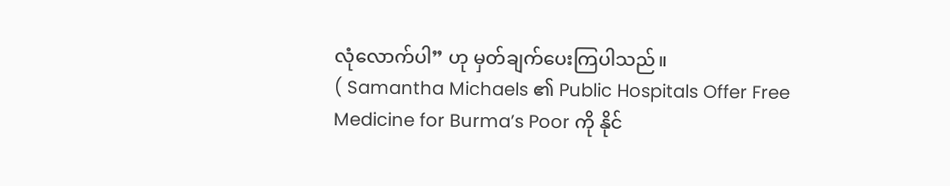လုံလောက်ပါ” ဟု မှတ်ချက်ပေးကြပါသည်။
( Samantha Michaels ၏ Public Hospitals Offer Free Medicine for Burma’s Poor ကို နိုင်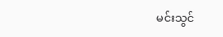မင်းသွင်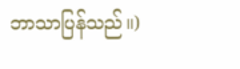ဘာသာပြန်သည်။)